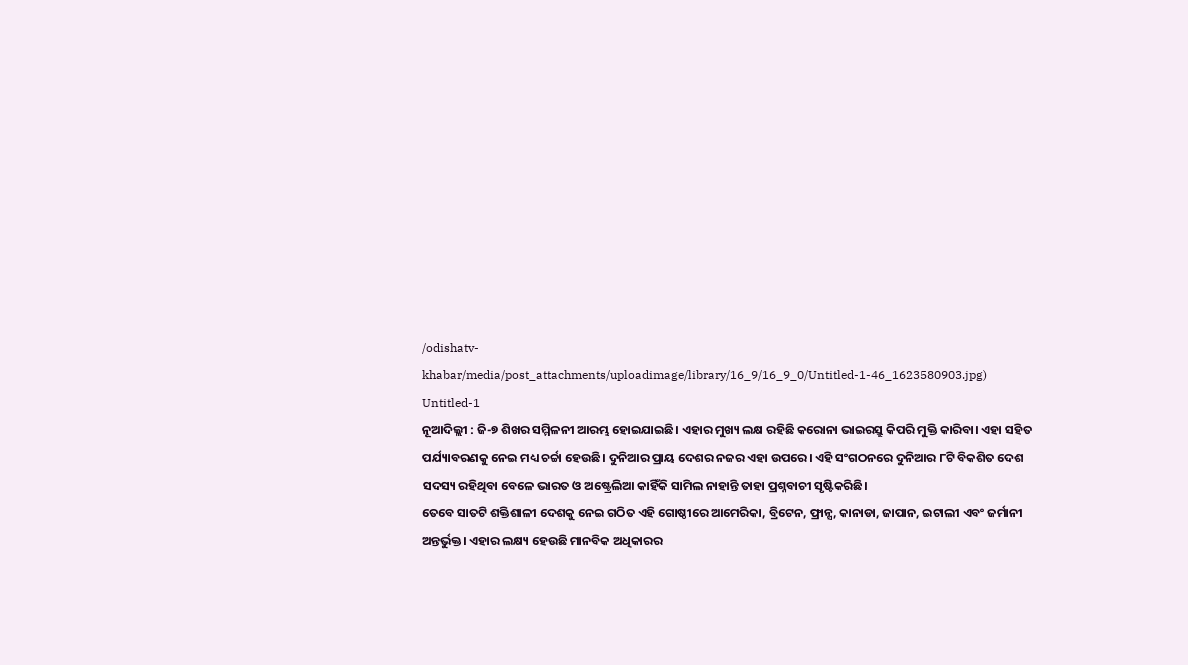/odishatv-khabar/media/post_attachments/uploadimage/library/16_9/16_9_0/Untitled-1-46_1623580903.jpg)
Untitled-1
ନୂଆଦିଲ୍ଲୀ : ଜି-୭ ଶିଖର ସମ୍ମିଳନୀ ଆରମ୍ଭ ହୋଇଯାଇଛି। ଏହାର ମୁଖ୍ୟ ଲକ୍ଷ ରହିଛି କରୋନା ଭାଇରସ୍ରୁ କିପରି ମୁକ୍ତି କାରିବା। ଏହା ସହିତ ପର୍ଯ୍ୟାବରଣକୁ ନେଇ ମଧ୍ୟ ଚର୍ଚ୍ଚା ହେଉଛି। ଦୁନିଆର ପ୍ରାୟ ଦେଶର ନଜର ଏହା ଉପରେ। ଏହି ସଂଗଠନରେ ଦୁନିଆର ୮ଟି ବିକଶିତ ଦେଶ ସଦସ୍ୟ ରହିଥିବା ବେଳେ ଭାରତ ଓ ଅଷ୍ଟ୍ରେଲିଆ କାହିଁକି ସାମିଲ ନାହାନ୍ତି ତାହା ପ୍ରଶ୍ନବାଚୀ ସୃଷ୍ଟିକରିଛି।
ତେବେ ସାତଟି ଶକ୍ତିଶାଳୀ ଦେଶକୁ ନେଇ ଗଠିତ ଏହି ଗୋଷ୍ଠୀରେ ଆମେରିକା, ବ୍ରିଟେନ, ଫ୍ରାନ୍ସ, କାନାଡା, ଜାପାନ, ଇଟାଲୀ ଏବଂ ଜର୍ମାନୀ ଅନ୍ତର୍ଭୁକ୍ତ। ଏହାର ଲକ୍ଷ୍ୟ ହେଉଛି ମାନବିକ ଅଧିକାରର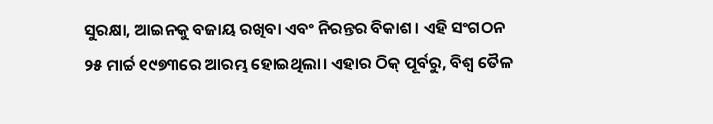ସୁରକ୍ଷା, ଆଇନକୁ ବଜାୟ ରଖିବା ଏବଂ ନିରନ୍ତର ବିକାଶ। ଏହି ସଂଗଠନ ୨୫ ମାର୍ଚ୍ଚ ୧୯୭୩ରେ ଆରମ୍ଭ ହୋଇଥିଲା। ଏହାର ଠିକ୍ ପୂର୍ବରୁ, ବିଶ୍ୱ ତୈଳ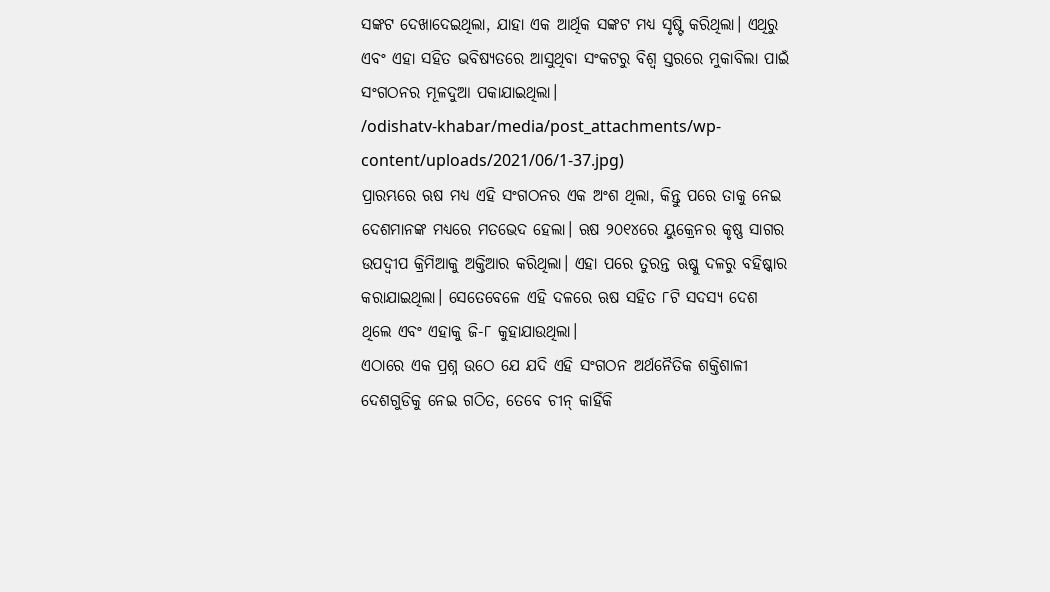ସଙ୍କଟ ଦେଖାଦେଇଥିଲା, ଯାହା ଏକ ଆର୍ଥିକ ସଙ୍କଟ ମଧ୍ୟ ସୃଷ୍ଟି କରିଥିଲା। ଏଥିରୁ ଏବଂ ଏହା ସହିତ ଭବିଷ୍ୟତରେ ଆସୁଥିବା ସଂକଟରୁ ବିଶ୍ୱ ସ୍ତରରେ ମୁକାବିଲା ପାଇଁ ସଂଗଠନର ମୂଳଦୁଆ ପକାଯାଇଥିଲା।
/odishatv-khabar/media/post_attachments/wp-content/uploads/2021/06/1-37.jpg)
ପ୍ରାରମ୍ଭରେ ଋଷ ମଧ୍ୟ ଏହି ସଂଗଠନର ଏକ ଅଂଶ ଥିଲା, କିନ୍ତୁ ପରେ ତାକୁ ନେଇ ଦେଶମାନଙ୍କ ମଧ୍ୟରେ ମତଭେଦ ହେଲା। ଋଷ ୨୦୧୪ରେ ୟୁକ୍ରେନର କୃଷ୍ଣ ସାଗର ଉପଦ୍ୱୀପ କ୍ରିମିଆକୁ ଅକ୍ତିଆର କରିଥିଲା। ଏହା ପରେ ତୁରନ୍ତ ଋଷ୍କୁ ଦଳରୁ ବହିଷ୍କାର କରାଯାଇଥିଲା। ସେତେବେଳେ ଏହି ଦଳରେ ଋଷ ସହିତ ୮ଟି ସଦସ୍ୟ ଦେଶ ଥିଲେ ଏବଂ ଏହାକୁ ଜି-୮ କୁହାଯାଉଥିଲା।
ଏଠାରେ ଏକ ପ୍ରଶ୍ନ ଉଠେ ଯେ ଯଦି ଏହି ସଂଗଠନ ଅର୍ଥନୈତିକ ଶକ୍ତିଶାଳୀ ଦେଶଗୁଡିକୁ ନେଇ ଗଠିତ, ତେବେ ଚୀନ୍ କାହିଁକି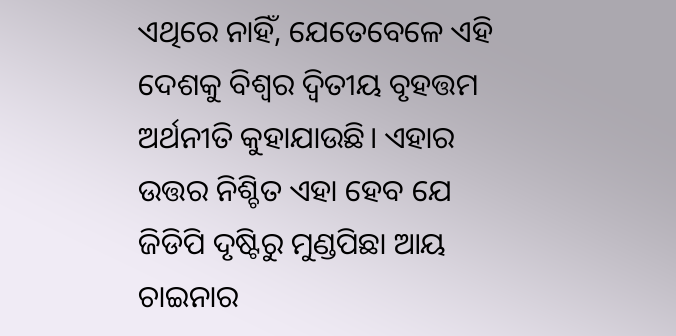ଏଥିରେ ନାହିଁ, ଯେତେବେଳେ ଏହି ଦେଶକୁ ବିଶ୍ୱର ଦ୍ୱିତୀୟ ବୃହତ୍ତମ ଅର୍ଥନୀତି କୁହାଯାଉଛି। ଏହାର ଉତ୍ତର ନିଶ୍ଚିତ ଏହା ହେବ ଯେ ଜିଡିପି ଦୃଷ୍ଟିରୁ ମୁଣ୍ଡପିଛା ଆୟ ଚାଇନାର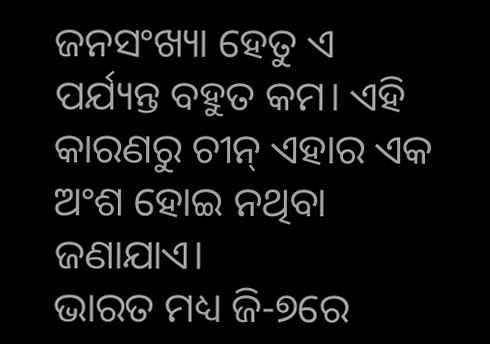ଜନସଂଖ୍ୟା ହେତୁ ଏ ପର୍ଯ୍ୟନ୍ତ ବହୁତ କମ। ଏହି କାରଣରୁ ଚୀନ୍ ଏହାର ଏକ ଅଂଶ ହୋଇ ନଥିବା ଜଣାଯାଏ।
ଭାରତ ମଧ୍ୟ ଜି-୭ରେ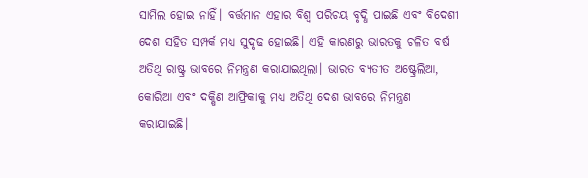ସାମିଲ ହୋଇ ନାହିଁ। ବର୍ତ୍ତମାନ ଏହାର ବିଶ୍ୱ ପରିଚୟ ବୃଦ୍ଧି ପାଇଛି ଏବଂ ବିଦେଶୀ ଦେଶ ସହିତ ସମ୍ପର୍କ ମଧ୍ୟ ସୁଦୃଢ ହୋଇଛି। ଏହି କାରଣରୁ ଭାରତକୁ ଚଳିତ ବର୍ଷ ଅତିଥି ରାଷ୍ଟ୍ର ଭାବରେ ନିମନ୍ତ୍ରଣ କରାଯାଇଥିଲା। ଭାରତ ବ୍ୟତୀତ ଅଷ୍ଟ୍ରେଲିଆ, କୋରିଆ ଏବଂ ଦକ୍ଷିଣ ଆଫ୍ରିକାକୁ ମଧ୍ୟ ଅତିଥି ଦେଶ ଭାବରେ ନିମନ୍ତ୍ରଣ କରାଯାଇଛି।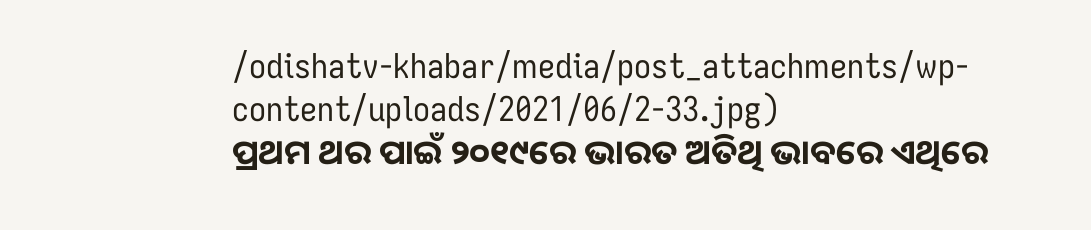/odishatv-khabar/media/post_attachments/wp-content/uploads/2021/06/2-33.jpg)
ପ୍ରଥମ ଥର ପାଇଁ ୨୦୧୯ରେ ଭାରତ ଅତିଥି ଭାବରେ ଏଥିରେ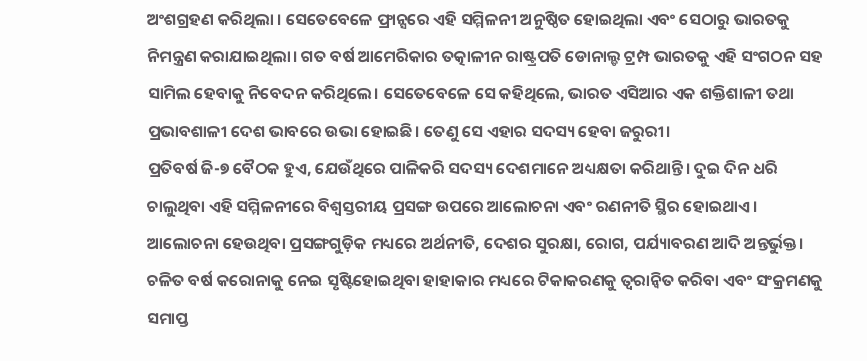ଅଂଶଗ୍ରହଣ କରିଥିଲା । ସେତେବେଳେ ଫ୍ରାନ୍ସରେ ଏହି ସମ୍ମିଳନୀ ଅନୁଷ୍ଠିତ ହୋଇଥିଲା ଏବଂ ସେଠାରୁ ଭାରତକୁ ନିମନ୍ତ୍ରଣ କରାଯାଇଥିଲା। ଗତ ବର୍ଷ ଆମେରିକାର ତତ୍କାଳୀନ ରାଷ୍ଟ୍ରପତି ଡୋନାଲ୍ଡ ଟ୍ରମ୍ପ ଭାରତକୁ ଏହି ସଂଗଠନ ସହ ସାମିଲ ହେବାକୁ ନିବେଦନ କରିଥିଲେ। ସେତେବେଳେ ସେ କହିଥିଲେ, ଭାରତ ଏସିଆର ଏକ ଶକ୍ତିଶାଳୀ ତଥା ପ୍ରଭାବଶାଳୀ ଦେଶ ଭାବରେ ଉଭା ହୋଇଛି। ତେଣୁ ସେ ଏହାର ସଦସ୍ୟ ହେବା ଜରୁରୀ।
ପ୍ରତିବର୍ଷ ଜି-୭ ବୈଠକ ହୁଏ, ଯେଉଁଥିରେ ପାଳିକରି ସଦସ୍ୟ ଦେଶମାନେ ଅଧ୍ୟକ୍ଷତା କରିଥାନ୍ତି। ଦୁଇ ଦିନ ଧରି ଚାଲୁଥିବା ଏହି ସମ୍ମିଳନୀରେ ବିଶ୍ୱସ୍ତରୀୟ ପ୍ରସଙ୍ଗ ଉପରେ ଆଲୋଚନା ଏବଂ ରଣନୀତି ସ୍ଥିର ହୋଇଥାଏ। ଆଲୋଚନା ହେଉଥିବା ପ୍ରସଙ୍ଗଗୁଡ଼ିକ ମଧ୍ୟରେ ଅର୍ଥନୀତି, ଦେଶର ସୁରକ୍ଷା, ରୋଗ, ପର୍ଯ୍ୟାବରଣ ଆଦି ଅନ୍ତର୍ଭୁକ୍ତ। ଚଳିତ ବର୍ଷ କରୋନାକୁ ନେଇ ସୃଷ୍ଟିହୋଇଥିବା ହାହାକାର ମଧ୍ୟରେ ଟିକାକରଣକୁ ତ୍ୱରାନ୍ୱିତ କରିବା ଏବଂ ସଂକ୍ରମଣକୁ ସମାପ୍ତ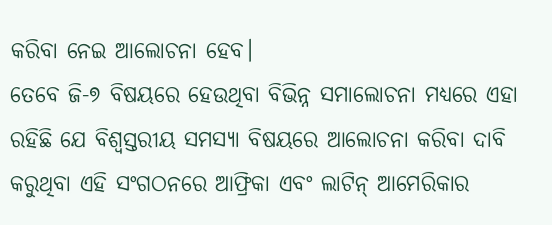କରିବା ନେଇ ଆଲୋଚନା ହେବ।
ତେବେ ଜି-୭ ବିଷୟରେ ହେଉଥିବା ବିଭିନ୍ନ ସମାଲୋଚନା ମଧ୍ୟରେ ଏହା ରହିଛି ଯେ ବିଶ୍ୱସ୍ତରୀୟ ସମସ୍ୟା ବିଷୟରେ ଆଲୋଚନା କରିବା ଦାବି କରୁଥିବା ଏହି ସଂଗଠନରେ ଆଫ୍ରିକା ଏବଂ ଲାଟିନ୍ ଆମେରିକାର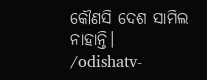କୌଣସି ଦେଶ ସାମିଲ ନାହାନ୍ତି।
/odishatv-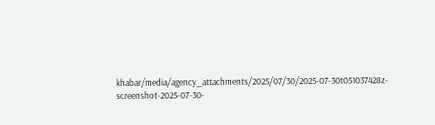khabar/media/agency_attachments/2025/07/30/2025-07-30t051037428z-screenshot-2025-07-30-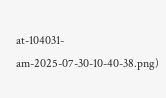at-104031-am-2025-07-30-10-40-38.png)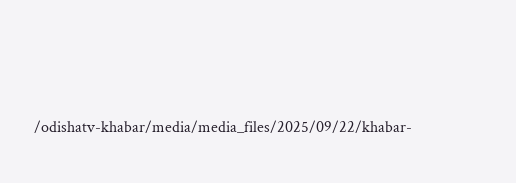/odishatv-khabar/media/media_files/2025/09/22/khabar-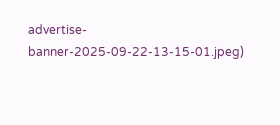advertise-banner-2025-09-22-13-15-01.jpeg)